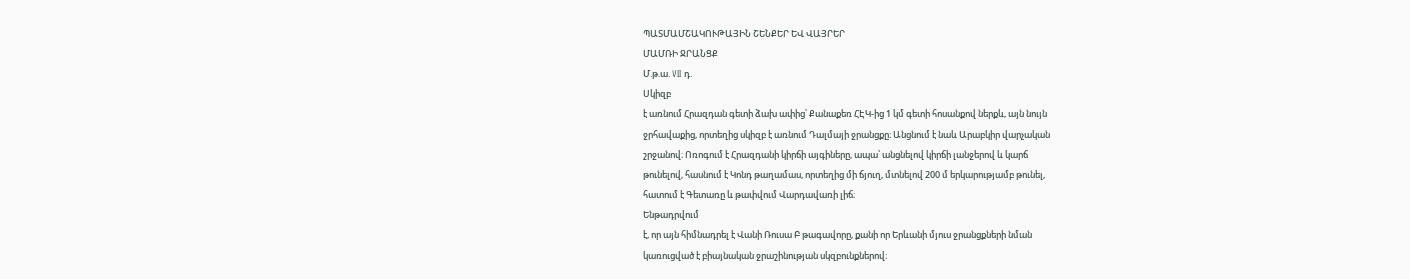ՊԱՏՄԱՄՇԱԿՈՒԹԱՅԻՆ ՇԵՆՔԵՐ ԵՎ ՎԱՅՐԵՐ
ՄԱՄՌԻ ՋՐԱՆՑՔ
Մ.թ.ա. VII դ.
Սկիզբ
է առնում Հրազդան գետի ձախ ափից՝ Քանաքեռ ՀԷԿ-ից 1 կմ գետի հոսանքով ներքև, այն նույն
ջրհավաքից, որտեղից սկիզբ է առնում Դալմայի ջրանցքը։ Անցնում է նաև Արաբկիր վարչական
շրջանով։ Ոռոգում է Հրազդանի կիրճի այգիները, ապա՝ անցնելով կիրճի լանջերով և կարճ
թունելով, հասնում է Կոնդ թաղամաս, որտեղից մի ճյուղ, մտնելով 200 մ երկարությամբ թունել,
հատում է Գետառը և թափվում Վարդավառի լիճ։
Ենթադրվում
է, որ այն հիմնադրել է Վանի Ռուսա Բ թագավորը, քանի որ Երևանի մյուս ջրանցքների նման
կառուցված է բիայնական ջրաշինության սկզբունքներով։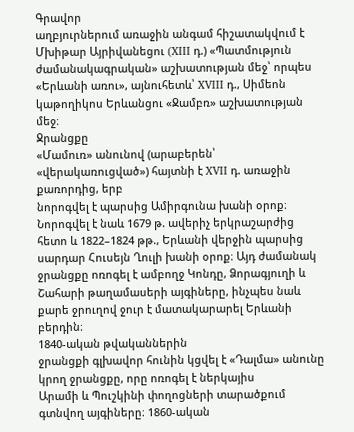Գրավոր
աղբյուրներում առաջին անգամ հիշատակվում է Մխիթար Այրիվանեցու (XIII դ.) «Պատմություն
ժամանակագրական» աշխատության մեջ՝ որպես «Երևանի առու», այնուհետև՝ XVIII դ., Սիմեոն
կաթողիկոս Երևանցու «Ջամբռ» աշխատության մեջ։
Ջրանցքը
«Մամուռ» անունով (արաբերեն՝ «վերակառուցված») հայտնի է XVII դ. առաջին քառորդից, երբ
նորոգվել է պարսից Ամիրգունա խանի օրոք։ Նորոգվել է նաև 1679 թ. ավերիչ երկրաշարժից
հետո և 1822–1824 թթ., Երևանի վերջին պարսից սարդար Հուսեյն Ղուլի խանի օրոք։ Այդ ժամանակ
ջրանցքը ոռոգել է ամբողջ Կոնդը, Ձորագյուղի և Շահարի թաղամասերի այգիները, ինչպես նաև
քարե ջրուղով ջուր է մատակարարել Երևանի բերդին։
1840-ական թվականներին
ջրանցքի գլխավոր հունին կցվել է «Դալմա» անունը կրող ջրանցքը, որը ոռոգել է ներկայիս
Արամի և Պուշկինի փողոցների տարածքում գտնվող այգիները։ 1860-ական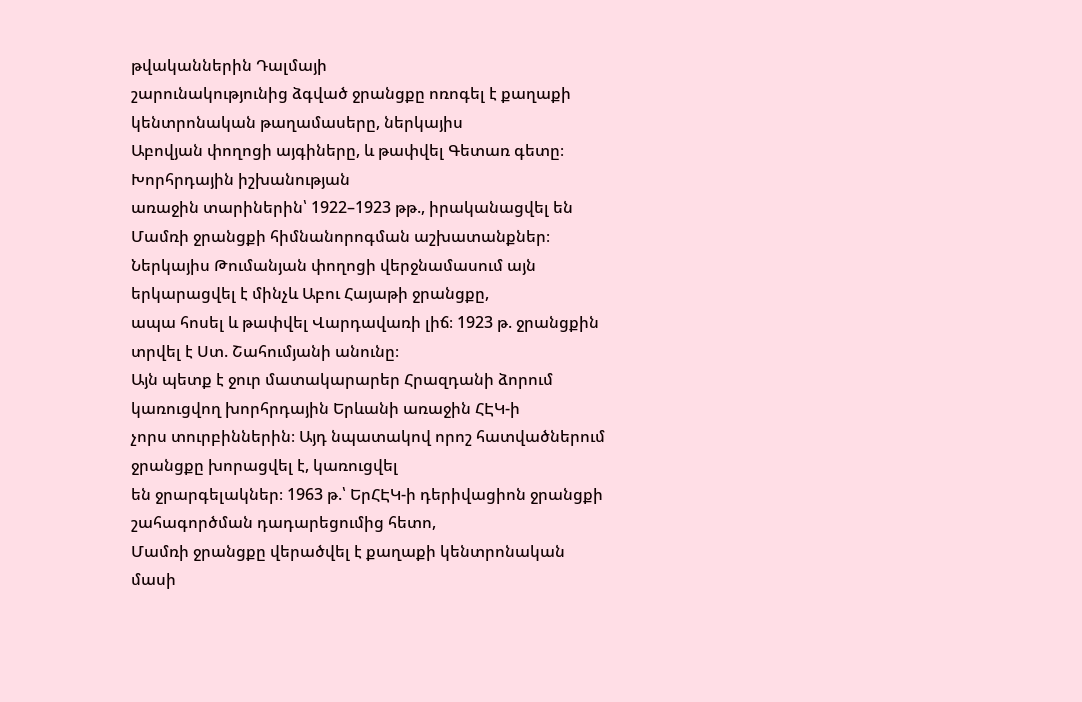թվականներին Դալմայի
շարունակությունից ձգված ջրանցքը ոռոգել է քաղաքի կենտրոնական թաղամասերը, ներկայիս
Աբովյան փողոցի այգիները, և թափվել Գետառ գետը։
Խորհրդային իշխանության
առաջին տարիներին՝ 1922–1923 թթ., իրականացվել են Մամռի ջրանցքի հիմնանորոգման աշխատանքներ։
Ներկայիս Թումանյան փողոցի վերջնամասում այն երկարացվել է մինչև Աբու Հայաթի ջրանցքը,
ապա հոսել և թափվել Վարդավառի լիճ։ 1923 թ. ջրանցքին տրվել է Ստ. Շահումյանի անունը։
Այն պետք է ջուր մատակարարեր Հրազդանի ձորում կառուցվող խորհրդային Երևանի առաջին ՀԷԿ-ի
չորս տուրբիններին։ Այդ նպատակով որոշ հատվածներում ջրանցքը խորացվել է, կառուցվել
են ջրարգելակներ։ 1963 թ.՝ ԵրՀԷԿ-ի դերիվացիոն ջրանցքի շահագործման դադարեցումից հետո,
Մամռի ջրանցքը վերածվել է քաղաքի կենտրոնական մասի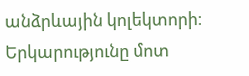անձրևային կոլեկտորի։
Երկարությունը մոտ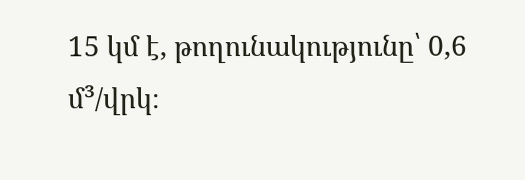15 կմ է, թողունակությունը՝ 0,6 մ³/վրկ։